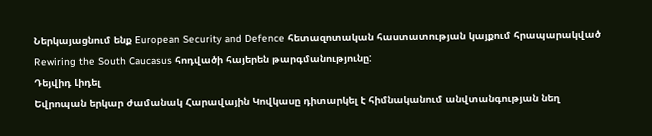Ներկայացնում ենք European Security and Defence հետազոտական հաստատության կայքում հրապարակված Rewiring the South Caucasus հոդվածի հայերեն թարգմանությունը:
Դեյվիդ Լիդել
Եվրոպան երկար ժամանակ Հարավային Կովկասը դիտարկել է հիմնականում անվտանգության նեղ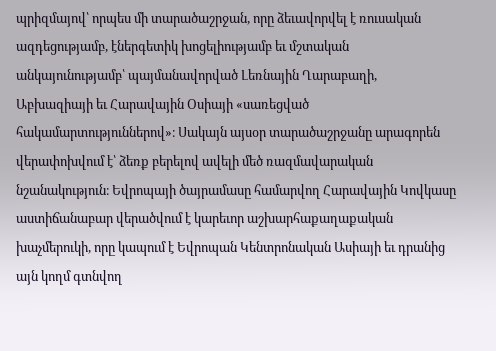պրիզմայով՝ որպես մի տարածաշրջան, որը ձեւավորվել է ռուսական ազդեցությամբ, էներգետիկ խոցելիությամբ եւ մշտական անկայունությամբ՝ պայմանավորված Լեռնային Ղարաբաղի, Աբխազիայի եւ Հարավային Օսիայի «սառեցված հակամարտություններով»։ Սակայն այսօր տարածաշրջանը արագորեն վերափոխվում է՝ ձեռք բերելով ավելի մեծ ռազմավարական նշանակություն։ Եվրոպայի ծայրամասը համարվող Հարավային Կովկասը աստիճանաբար վերածվում է կարեւոր աշխարհաքաղաքական խաչմերուկի, որը կապում է Եվրոպան Կենտրոնական Ասիայի եւ դրանից այն կողմ գտնվող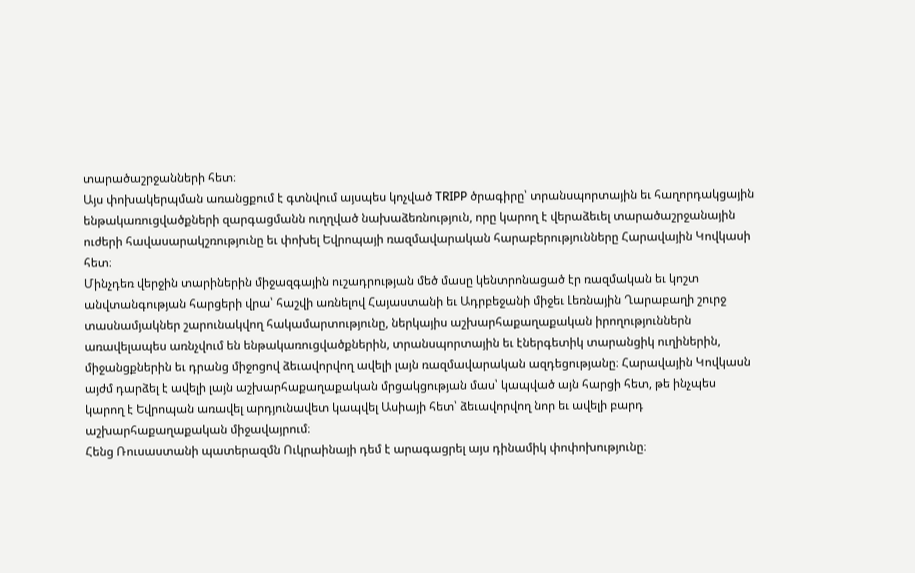տարածաշրջանների հետ։
Այս փոխակերպման առանցքում է գտնվում այսպես կոչված TRIPP ծրագիրը՝ տրանսպորտային եւ հաղորդակցային ենթակառուցվածքների զարգացմանն ուղղված նախաձեռնություն, որը կարող է վերաձեւել տարածաշրջանային ուժերի հավասարակշռությունը եւ փոխել Եվրոպայի ռազմավարական հարաբերությունները Հարավային Կովկասի հետ։
Մինչդեռ վերջին տարիներին միջազգային ուշադրության մեծ մասը կենտրոնացած էր ռազմական եւ կոշտ անվտանգության հարցերի վրա՝ հաշվի առնելով Հայաստանի եւ Ադրբեջանի միջեւ Լեռնային Ղարաբաղի շուրջ տասնամյակներ շարունակվող հակամարտությունը, ներկայիս աշխարհաքաղաքական իրողություններն առավելապես առնչվում են ենթակառուցվածքներին, տրանսպորտային եւ էներգետիկ տարանցիկ ուղիներին, միջանցքներին եւ դրանց միջոցով ձեւավորվող ավելի լայն ռազմավարական ազդեցությանը։ Հարավային Կովկասն այժմ դարձել է ավելի լայն աշխարհաքաղաքական մրցակցության մաս՝ կապված այն հարցի հետ, թե ինչպես կարող է Եվրոպան առավել արդյունավետ կապվել Ասիայի հետ՝ ձեւավորվող նոր եւ ավելի բարդ աշխարհաքաղաքական միջավայրում։
Հենց Ռուսաստանի պատերազմն Ուկրաինայի դեմ է արագացրել այս դինամիկ փոփոխությունը։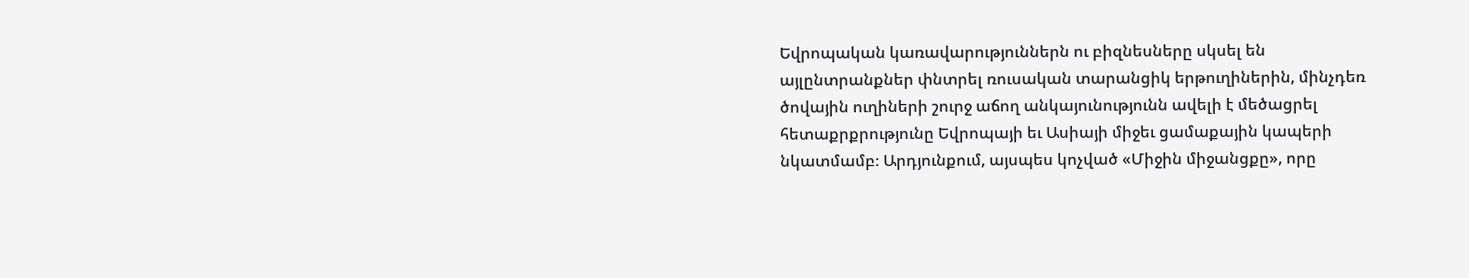Եվրոպական կառավարություններն ու բիզնեսները սկսել են այլընտրանքներ փնտրել ռուսական տարանցիկ երթուղիներին, մինչդեռ ծովային ուղիների շուրջ աճող անկայունությունն ավելի է մեծացրել հետաքրքրությունը Եվրոպայի եւ Ասիայի միջեւ ցամաքային կապերի նկատմամբ։ Արդյունքում, այսպես կոչված «Միջին միջանցքը», որը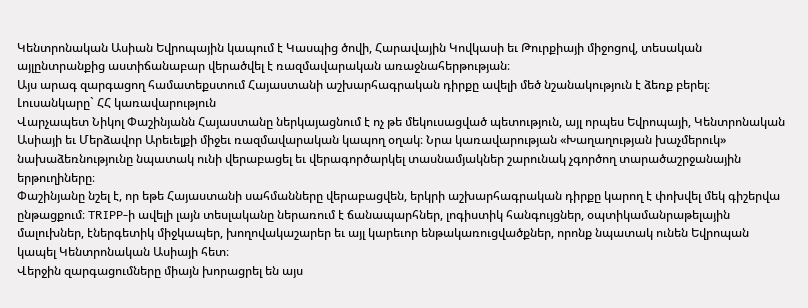Կենտրոնական Ասիան Եվրոպային կապում է Կասպից ծովի, Հարավային Կովկասի եւ Թուրքիայի միջոցով, տեսական այլընտրանքից աստիճանաբար վերածվել է ռազմավարական առաջնահերթության։
Այս արագ զարգացող համատեքստում Հայաստանի աշխարհագրական դիրքը ավելի մեծ նշանակություն է ձեռք բերել։
Լուսանկարը` ՀՀ կառավարություն
Վարչապետ Նիկոլ Փաշինյանն Հայաստանը ներկայացնում է ոչ թե մեկուսացված պետություն, այլ որպես Եվրոպայի, Կենտրոնական Ասիայի եւ Մերձավոր Արեւելքի միջեւ ռազմավարական կապող օղակ։ Նրա կառավարության «Խաղաղության խաչմերուկ» նախաձեռնությունը նպատակ ունի վերաբացել եւ վերագործարկել տասնամյակներ շարունակ չգործող տարածաշրջանային երթուղիները։
Փաշինյանը նշել է, որ եթե Հայաստանի սահմանները վերաբացվեն, երկրի աշխարհագրական դիրքը կարող է փոխվել մեկ գիշերվա ընթացքում։ TRIPP-ի ավելի լայն տեսլականը ներառում է ճանապարհներ, լոգիստիկ հանգույցներ, օպտիկամանրաթելային մալուխներ, էներգետիկ միջկապեր, խողովակաշարեր եւ այլ կարեւոր ենթակառուցվածքներ, որոնք նպատակ ունեն Եվրոպան կապել Կենտրոնական Ասիայի հետ։
Վերջին զարգացումները միայն խորացրել են այս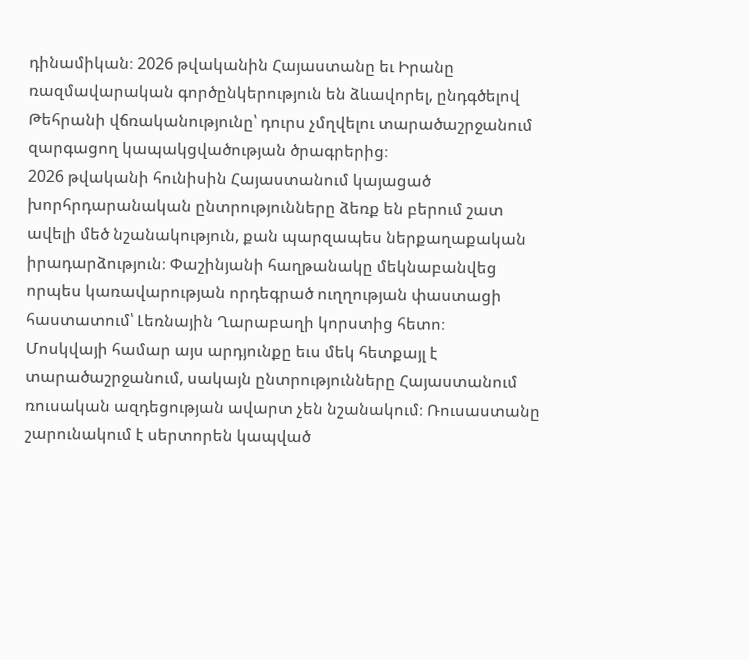դինամիկան։ 2026 թվականին Հայաստանը եւ Իրանը ռազմավարական գործընկերություն են ձևավորել, ընդգծելով Թեհրանի վճռականությունը՝ դուրս չմղվելու տարածաշրջանում զարգացող կապակցվածության ծրագրերից։
2026 թվականի հունիսին Հայաստանում կայացած խորհրդարանական ընտրությունները ձեռք են բերում շատ ավելի մեծ նշանակություն, քան պարզապես ներքաղաքական իրադարձություն։ Փաշինյանի հաղթանակը մեկնաբանվեց որպես կառավարության որդեգրած ուղղության փաստացի հաստատում՝ Լեռնային Ղարաբաղի կորստից հետո։
Մոսկվայի համար այս արդյունքը եւս մեկ հետքայլ է տարածաշրջանում, սակայն ընտրությունները Հայաստանում ռուսական ազդեցության ավարտ չեն նշանակում։ Ռուսաստանը շարունակում է սերտորեն կապված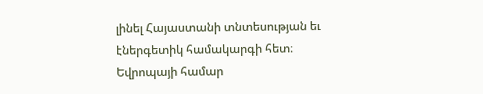լինել Հայաստանի տնտեսության եւ էներգետիկ համակարգի հետ։
Եվրոպայի համար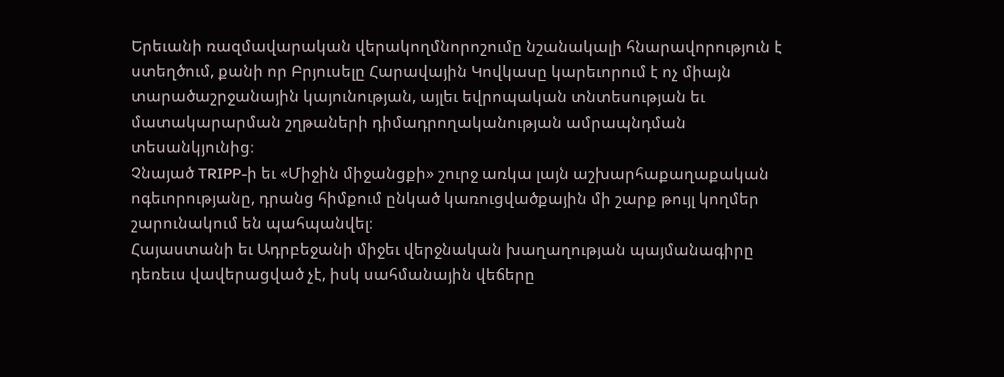Երեւանի ռազմավարական վերակողմնորոշումը նշանակալի հնարավորություն է ստեղծում, քանի որ Բրյուսելը Հարավային Կովկասը կարեւորում է ոչ միայն տարածաշրջանային կայունության, այլեւ եվրոպական տնտեսության եւ մատակարարման շղթաների դիմադրողականության ամրապնդման տեսանկյունից։
Չնայած TRIPP-ի եւ «Միջին միջանցքի» շուրջ առկա լայն աշխարհաքաղաքական ոգեւորությանը, դրանց հիմքում ընկած կառուցվածքային մի շարք թույլ կողմեր շարունակում են պահպանվել։
Հայաստանի եւ Ադրբեջանի միջեւ վերջնական խաղաղության պայմանագիրը դեռեւս վավերացված չէ, իսկ սահմանային վեճերը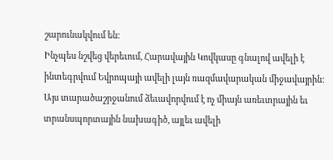շարունակվում են։
Ինչպես նշվեց վերեւում, Հարավային Կովկասը գնալով ավելի է ինտեգրվում Եվրոպայի ավելի լայն ռազմավարական միջավայրին։
Այս տարածաշրջանում ձեւավորվում է ոչ միայն առեւտրային եւ տրանսպորտային նախագիծ, այլեւ ավելի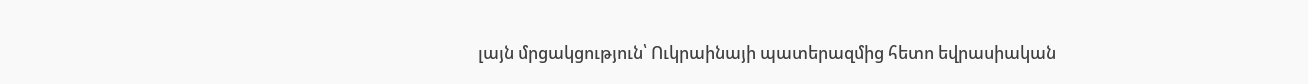լայն մրցակցություն՝ Ուկրաինայի պատերազմից հետո եվրասիական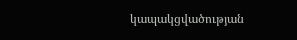կապակցվածության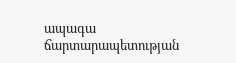ապագա ճարտարապետության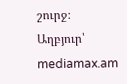շուրջ։
Աղբյուր՝ mediamax.am